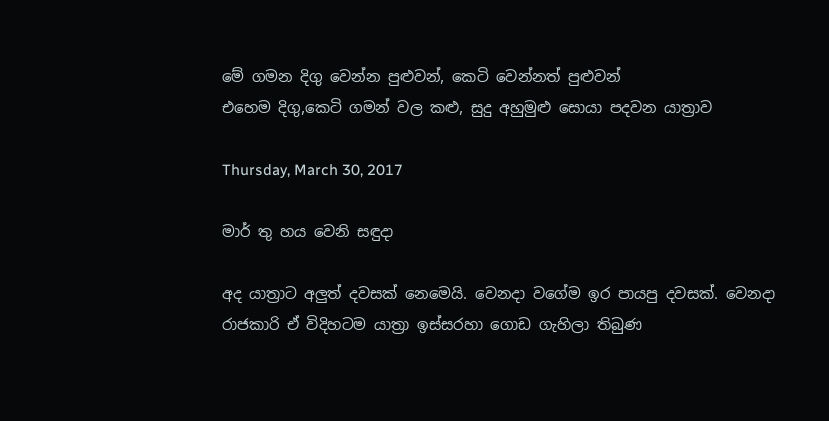මේ ගමන දිගු වෙන්න පුළුවන්, කෙටි වෙන්නත් පුළුවන්
එහෙම දිගු,කෙටි ගමන් වල කළු, සුදු අහුමුළු සොයා පදවන යාත්‍රාව

Thursday, March 30, 2017

මාර් තු හය වෙනි සඳුදා

අද යාත්‍රාට අලුත් දවසක් නෙමෙයි. වෙනදා වගේම ඉර පායපු දවසක්. වෙනදා රාජකාරි ඒ විදිහටම යාත්‍රා ඉස්සරහා ගොඩ ගැහිලා තිබුණ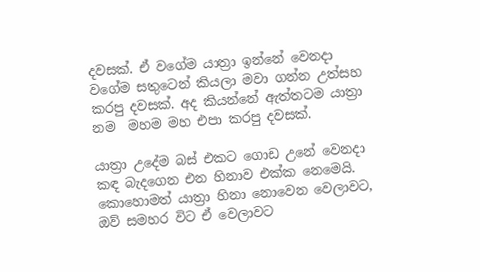දවසක්. ඒ වගේම යාත්‍රා ඉන්නේ වෙනදා වගේම සතුටෙන් කියලා මවා ගන්න උත්සහ කරපු දවසක්. අද කියන්නේ ඇත්තටම යාත්‍රා නම  මහම මහ එපා කරපු දවසක්.

යාත්‍රා උදේම බස් එකට ගොඩ උනේ වෙනදා කඳ බැදගෙන එන හිනාව එක්ක නෙමෙයි. කොහොමත් යාත්‍රා හිනා නොවෙන වෙලාවට, ඔව් සමහර විට ඒ වෙලාවට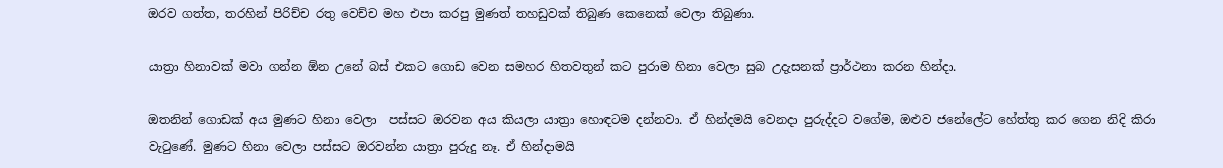ඔරව ගත්ත, තරහින් පිරිච්ච රතු වෙච්ච මහ එපා කරපු මුණත් තහඩුවක් තිබුණ කෙනෙක් වෙලා තිබුණා.

යාත්‍රා හිනාවක් මවා ගන්න ඕන උනේ බස් එකට ගොඩ වෙන සමහර හිතවතුන් කට පුරාම හිනා වෙලා සුබ උදැසනක් ප්‍රාර්ථනා කරන හින්දා.

ඔතනින් ගොඩක් අය මුණට හිනා වෙලා  පස්සට ඔරවන අය කියලා යාත්‍රා හොඳටම දන්නවා. ඒ හින්දමයි වෙනදා පුරුද්දට වගේම, ඔළුව ජනේලේට හේත්තු කර ගෙන නිදි කිරා වැටුණේ. මුණට හිනා වෙලා පස්සට ඔරවන්න යාත්‍රා පුරුදු නෑ. ඒ හින්දාමයි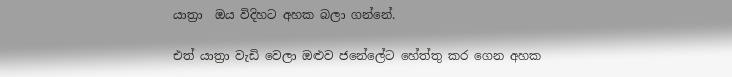යාත්‍රා  ඔය විදිහට අහක බලා ගන්නේ.

එත් යාත්‍රා වැඩි වෙලා ඔළුව ජනේලේට හේත්තු කර ගෙන අහක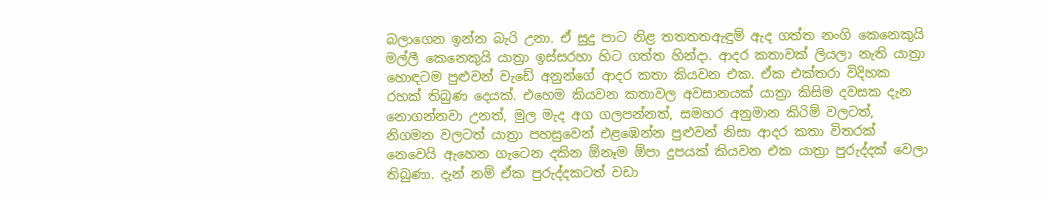බලාගෙන ඉන්න බැරි උනා. ඒ සුදු පාට නිළ තතතතඇඳුම් ඇද ගත්ත නංගි කෙනෙකුයි මල්ලී කෙනෙකුයි යාත්‍රා ඉස්සරහා හිට ගත්ත හින්දා. ආදර කතාවක් ලියලා නැති යාත්‍රා  හොඳටම පුළුවන් වැඩේ අනුන්ගේ ආදර කතා කියවන එක. ඒක එක්තරා විදිහක රහක් තිබුණ දෙයක්. එහෙම කියවන කතාවල අවසානයක් යාත්‍රා කිසිම දවසක දැන නොගන්නවා උනත්, මුල මැද අග ගලපන්නත්, සමහර අනුමාන කිරිම් වලටත්, නිගමන වලටත් යාත්‍රා පහසුවෙන් එළඹෙන්න පුළුවන් නිසා ආදර කතා විතරක් නෙවෙයි ඇහෙන ගැටෙන දකින ඕනෑම ඕපා දුපයක් කියවන එක යාත්‍රා පුරුද්දක් වෙලා තිබුණා. දැන් නම් ඒක පුරුද්දකටත් වඩා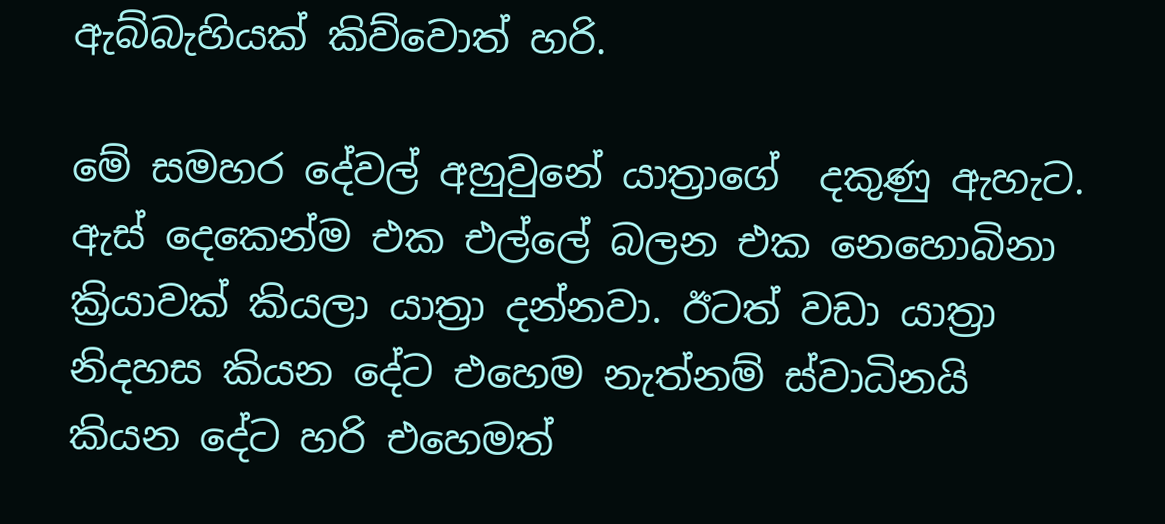ඇබ්බැහියක් කිව්වොත් හරි.

මේ සමහර දේවල් අහුවුනේ යාත්‍රාගේ  දකුණු ඇහැට. ඇස් දෙකෙන්ම එක එල්ලේ බලන එක නෙහොබිනා ක්‍රියාවක් කියලා යාත්‍රා දන්නවා. ඊටත් වඩා යාත්‍රා නිදහස කියන දේට එහෙම නැත්නම් ස්වාධිනයි කියන දේට හරි එහෙමත්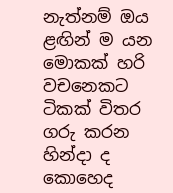නැත්නම් ඔය ළඟින් ම යන මොකක් හරි වචනෙකට ටිකක් විතර ගරු කරන හින්දා ද කොහෙද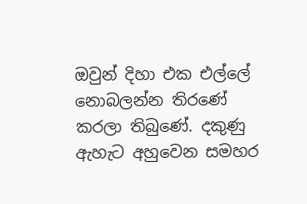ඔවුන් දිහා එක එල්ලේ නොබලන්න තිරණේ කරලා තිබුණේ. දකුණු ඇහැට අහුවෙන සමහර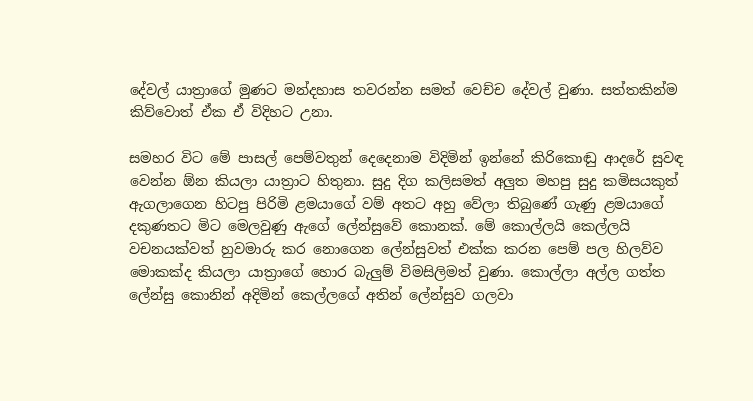දේවල් යාත්‍රාගේ මුණට මන්දහාස තවරන්න සමත් වෙච්ච දේවල් වුණා. සත්තකින්ම කිව්වොත් ඒක ඒ විදිහට උනා.

සමහර විට මේ පාසල් පෙම්වතුන් දෙදෙනාම විදිමින් ඉන්නේ කිරිකොඬු ආදරේ සුවඳ වෙන්න ඕන කියලා යාත්‍රාට හිතුනා. සුදු දිග කලිසමත් අලුත මහපු සුදු කමිසයකුත් ඇගලාගෙන හිටපු පිරිමි ළමයාගේ වම් අතට අහු වේලා තිබුණේ ගැණු ළමයාගේ දකුණතට මිට මෙලවුණු ඇගේ ලේන්සුවේ කොනක්. මේ කොල්ලයි කෙල්ලයි වචනයක්වත් හුවමාරු කර නොගෙන ලේන්සුවත් එක්ක කරන පෙම් පල හිලව්ව මොකක්ද කියලා යාත්‍රාගේ හොර බැලුම් විමසිලිමත් වුණා. කොල්ලා අල්ල ගත්ත ලේන්සු කොනින් අදිමින් කෙල්ලගේ අතින් ලේන්සුව ගලවා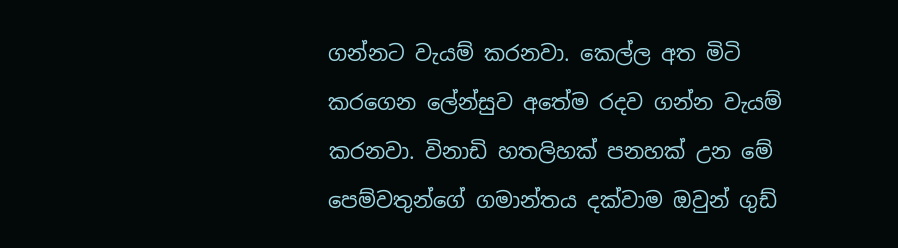ගන්නට වැයම් කරනවා. කෙල්ල අත මිටි කරගෙන ලේන්සුව අතේම රදව ගන්න වැයම් කරනවා. විනාඩි හතලිහක් පනහක් උන මේ පෙම්වතුන්ගේ ගමාන්තය දක්වාම ඔවුන් ගුඩ්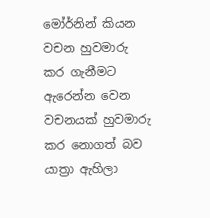මෝර්නින් කියන වචන හුවමාරු කර ගැනීමට ඇරෙන්න වෙන වචනයක් හුවමාරු කර නොගත් බව යාත්‍රා ඇහිලා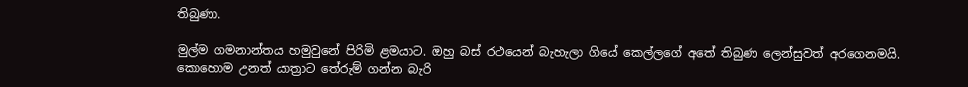තිබුණා.

මුල්ම ගමනාන්තය හමුවුනේ පිරිමි ළමයාට. ඔහු බස් රථයෙන් බැහැලා ගියේ කෙල්ලගේ අතේ තිබුණ ලෙන්සුවත් අරගෙනමයි. කොහොම උනත් යාත්‍රාට තේරුම් ගන්න බැරි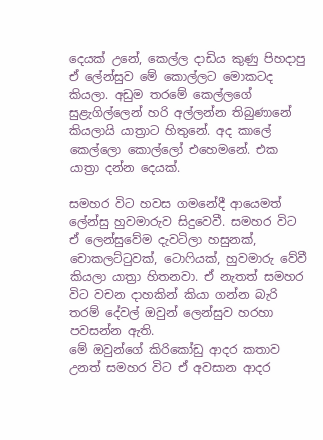දෙයක් උනේ, කෙල්ල දාඩිය කුණු පිහදාපු ඒ ලේන්සුව මේ කොල්ලට මොකටද කියලා. අඩුම තරමේ කෙල්ලගේ සුළැගිල්ලෙන් හරි අල්ලන්න තිබුණානේ කියලායි යාත්‍රාට හිතුනේ. අද කාලේ කෙල්ලො කොල්ලෝ එහෙමනේ. එක යාත්‍රා දන්න දෙයක්.

සමහර විට හවස ගමනේදී ආයෙමත් ලේන්සු හුවමාරුව සිදුවෙවී. සමහර විට ඒ ලෙන්සුවේම දැවටිලා හසුනක්, චොකලට්ටුවක්, ටොෆියක්, හුවමාරු වේවී කියලා යාත්‍රා හිතනවා. ඒ නැතත් සමහර විට වචන දාහකින් කියා ගන්න බැරි තරම් දේවල් ඔවුන් ලෙන්සුව හරහා පවසන්න ඇති.
මේ ඔවුන්ගේ කිරිකෝඩු ආදර කතාව උනත් සමහර විට ඒ අවසාන ආදර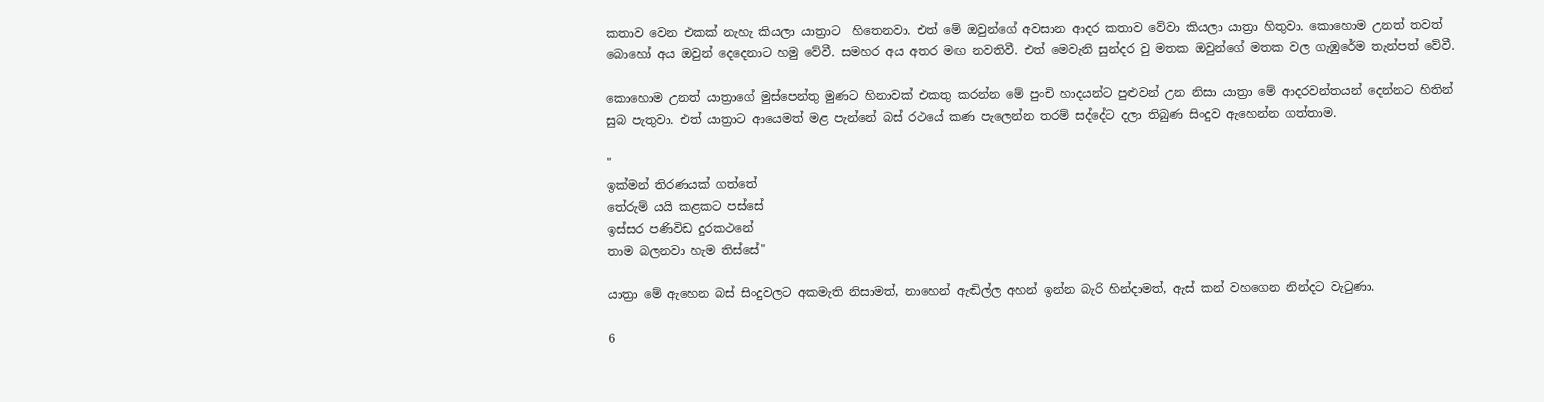කතාව වෙන එකක් නැහැ කියලා යාත්‍රාට  හිතෙනවා. එත් මේ ඔවුන්ගේ අවසාන ආදර කතාව වේවා කියලා යාත්‍රා හිතුවා. කොහොම උනත් තවත් බොහෝ අය ඔවුන් දෙදෙනාට හමු වේවී. සමහර අය අතර මඟ නවතිවී. එත් මෙවැනි සුන්දර වු මතක ඔවුන්ගේ මතක වල ගැඹුරේම තැන්පත් වේවී.

කොහොම උනත් යාත්‍රාගේ මුස්පෙන්තු මුණට හිනාවක් එකතු කරන්න මේ පුංචි හාදයන්ට පුළුවන් උන නිසා යාත්‍රා මේ ආදරවන්තයන් දෙන්නට හිතින් සුබ පැතුවා. එත් යාත්‍රාට ආයෙමත් මළ පැන්නේ බස් රථයේ කණ පැලෙන්න තරම් සද්දේට දලා තිබුණ සිංදුව ඇහෙන්න ගත්තාම.

"
ඉක්මන් තිරණයක් ගත්තේ
තේරුම් යයි කළකට පස්සේ
ඉස්සර පණිවිඩ දුරකථනේ
තාම බලනවා හැම තිස්සේ"

යාත්‍රා මේ ඇහෙන බස් සිංදුවලට අකමැති නිසාමත්, නාහෙන් ඇඬිල්ල අහන් ඉන්න බැරි හින්දාමත්, ඇස් කන් වහගෙන නින්දට වැටුණා.

6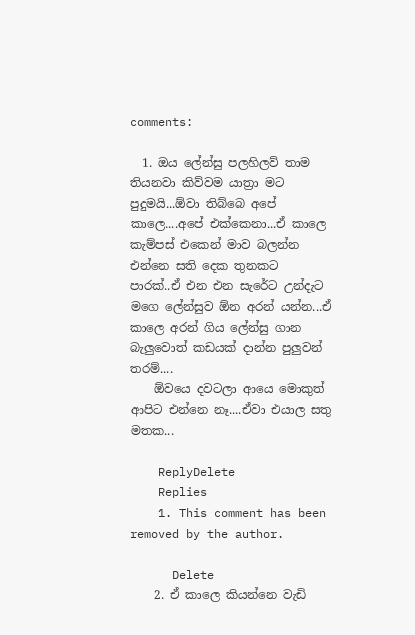comments:

  1. ඔය ලේන්සු පලහිලව් තාම තියනවා කිව්වම යාත්‍රා මට පුදුමයි...ඕවා තිබ්බෙ අපේ කාලෙ....අපේ එක්කෙනා...ඒ කාලෙ කැම්පස් එකෙන් මාව බලන්න එන්නෙ සති දෙක තුනකට පාරක්..ඒ එන එන සැරේට උන්දැට මගෙ ලේන්සුව ඕන අරන් යන්න...ඒ කාලෙ අරන් ගිය ලේන්සු ගාන බැලුවොත් කඩයක් දාන්න පුලුවන් තරම්....
    ඕවයෙ දවටලා ආයෙ මොකුත් ආපිට එන්නෙ නෑ....ඒවා එයාල සතු මතක...

    ReplyDelete
    Replies
    1. This comment has been removed by the author.

      Delete
    2. ඒ කාලෙ කියන්නෙ වැඩි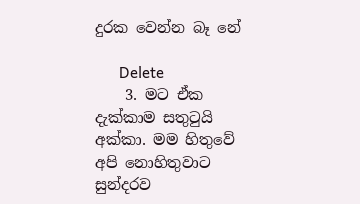දුරක වෙන්න බෑ නේ

      Delete
    3. මට ඒක දැක්කාම සතුටුයි අක්කා. මම හිතුවේ අපි නොහිතුවාට සුන්දරව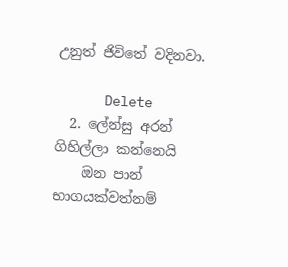උනුත් ජිවිතේ වදිනවා.

      Delete
  2. ලේන්සු අරන් ගිහිල්ලා කන්නෙයි
    ඔන පාන් භාගයක්වත්නම්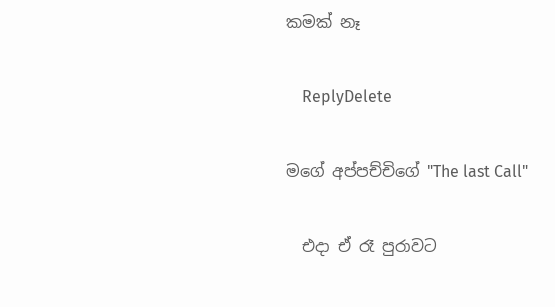කමක් නෑ

    ReplyDelete

මගේ අප්පච්චිගේ "The last Call"

  එදා ඒ රෑ පුරාවට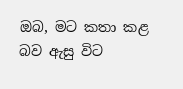ඔබ, මට කතා කළ බව ඇසු විට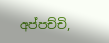අප්පච්චි,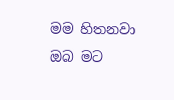මම හිතනවා ඔබ මට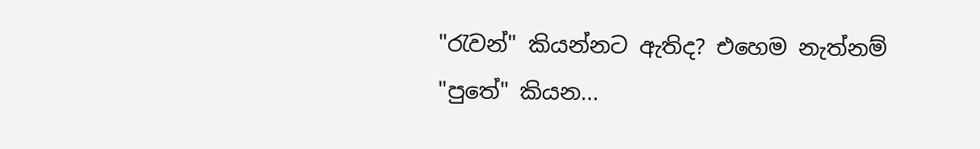"රැවන්" කියන්නට ඇතිද? එහෙම නැත්නම් "පුතේ" කියන...